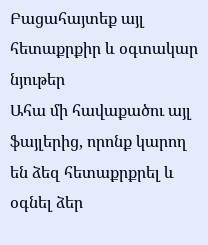Բացահայտեք այլ հետաքրքիր և օգտակար նյութեր
Ահա մի հավաքածու այլ ֆայլերից, որոնք կարող են ձեզ հետաքրքրել և օգնել ձեր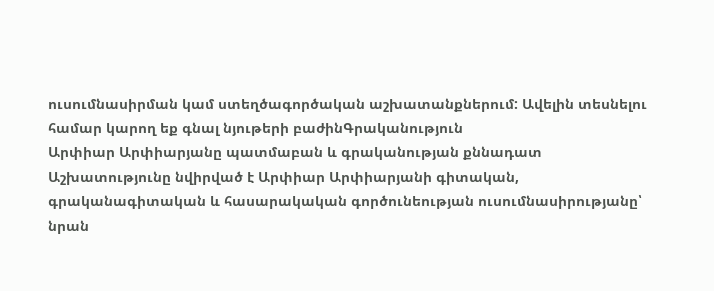ուսումնասիրման կամ ստեղծագործական աշխատանքներում: Ավելին տեսնելու համար կարող եք գնալ նյութերի բաժինԳրականություն
Արփիար Արփիարյանը պատմաբան և գրականության քննադատ
Աշխատությունը նվիրված է Արփիար Արփիարյանի գիտական, գրականագիտական և հասարակական գործունեության ուսումնասիրությանը՝ նրան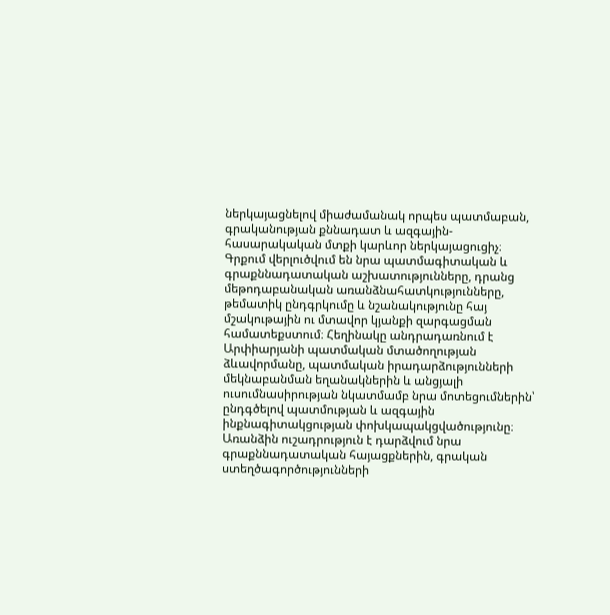ներկայացնելով միաժամանակ որպես պատմաբան, գրականության քննադատ և ազգային-հասարակական մտքի կարևոր ներկայացուցիչ։ Գրքում վերլուծվում են նրա պատմագիտական և գրաքննադատական աշխատությունները, դրանց մեթոդաբանական առանձնահատկությունները, թեմատիկ ընդգրկումը և նշանակությունը հայ մշակութային ու մտավոր կյանքի զարգացման համատեքստում։ Հեղինակը անդրադառնում է Արփիարյանի պատմական մտածողության ձևավորմանը, պատմական իրադարձությունների մեկնաբանման եղանակներին և անցյալի ուսումնասիրության նկատմամբ նրա մոտեցումներին՝ ընդգծելով պատմության և ազգային ինքնագիտակցության փոխկապակցվածությունը։ Առանձին ուշադրություն է դարձվում նրա գրաքննադատական հայացքներին, գրական ստեղծագործությունների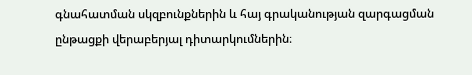գնահատման սկզբունքներին և հայ գրականության զարգացման ընթացքի վերաբերյալ դիտարկումներին։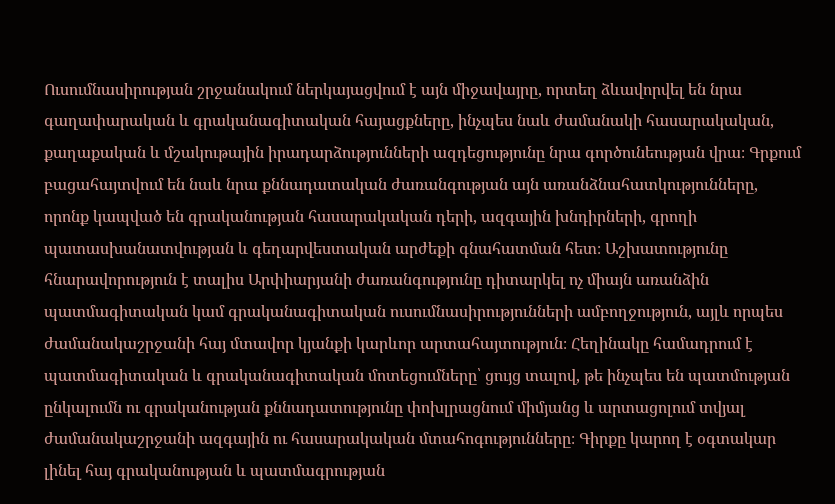Ուսումնասիրության շրջանակում ներկայացվում է այն միջավայրը, որտեղ ձևավորվել են նրա գաղափարական և գրականագիտական հայացքները, ինչպես նաև ժամանակի հասարակական, քաղաքական և մշակութային իրադարձությունների ազդեցությունը նրա գործունեության վրա։ Գրքում բացահայտվում են նաև նրա քննադատական ժառանգության այն առանձնահատկությունները, որոնք կապված են գրականության հասարակական դերի, ազգային խնդիրների, գրողի պատասխանատվության և գեղարվեստական արժեքի գնահատման հետ։ Աշխատությունը հնարավորություն է տալիս Արփիարյանի ժառանգությունը դիտարկել ոչ միայն առանձին պատմագիտական կամ գրականագիտական ուսումնասիրությունների ամբողջություն, այլև որպես ժամանակաշրջանի հայ մտավոր կյանքի կարևոր արտահայտություն։ Հեղինակը համադրում է պատմագիտական և գրականագիտական մոտեցումները՝ ցույց տալով, թե ինչպես են պատմության ընկալումն ու գրականության քննադատությունը փոխլրացնում միմյանց և արտացոլում տվյալ ժամանակաշրջանի ազգային ու հասարակական մտահոգությունները։ Գիրքը կարող է օգտակար լինել հայ գրականության և պատմագրության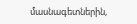մասնագետներին,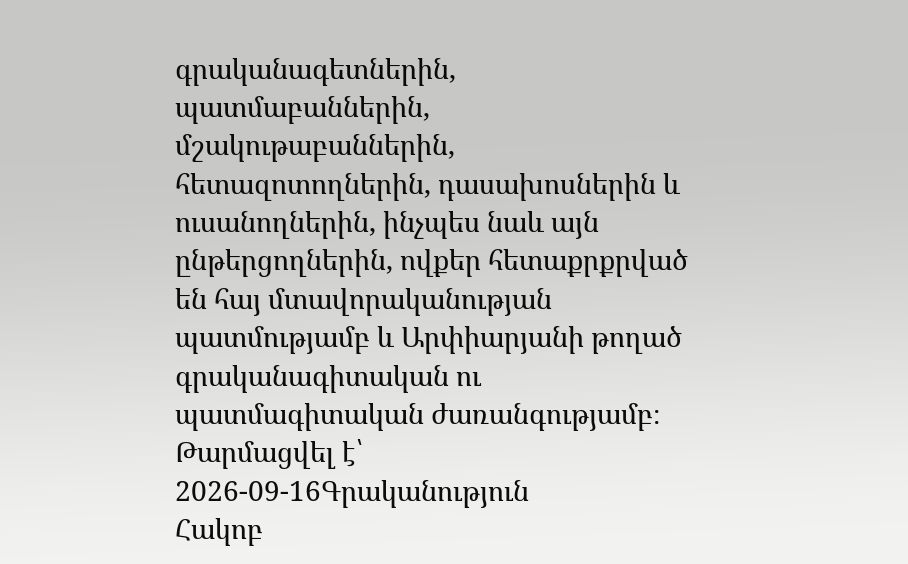գրականագետներին, պատմաբաններին, մշակութաբաններին, հետազոտողներին, դասախոսներին և ուսանողներին, ինչպես նաև այն ընթերցողներին, ովքեր հետաքրքրված են հայ մտավորականության պատմությամբ և Արփիարյանի թողած գրականագիտական ու պատմագիտական ժառանգությամբ։
Թարմացվել է՝ 2026-09-16Գրականություն
Հակոբ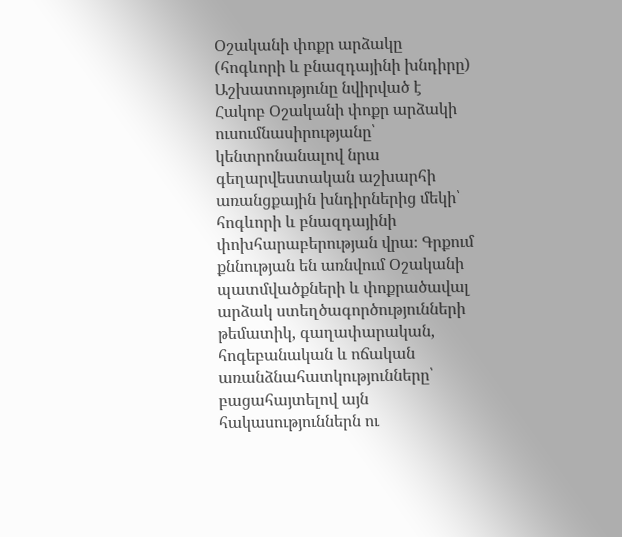Օշականի փոքր արձակը (հոգևորի և բնազդայինի խնդիրը)
Աշխատությունը նվիրված է Հակոբ Օշականի փոքր արձակի ուսումնասիրությանը՝ կենտրոնանալով նրա գեղարվեստական աշխարհի առանցքային խնդիրներից մեկի՝ հոգևորի և բնազդայինի փոխհարաբերության վրա։ Գրքում քննության են առնվում Օշականի պատմվածքների և փոքրածավալ արձակ ստեղծագործությունների թեմատիկ, գաղափարական, հոգեբանական և ոճական առանձնահատկությունները՝ բացահայտելով այն հակասություններն ու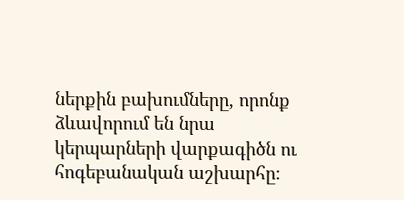ներքին բախումները, որոնք ձևավորում են նրա կերպարների վարքագիծն ու հոգեբանական աշխարհը։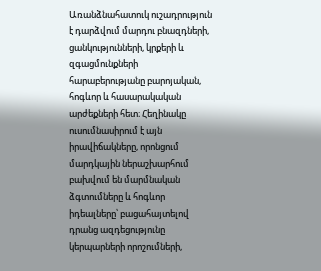Առանձնահատուկ ուշադրություն է դարձվում մարդու բնազդների, ցանկությունների, կրքերի և զգացմունքների հարաբերությանը բարոյական, հոգևոր և հասարակական արժեքների հետ։ Հեղինակը ուսումնասիրում է այն իրավիճակները, որոնցում մարդկային ներաշխարհում բախվում են մարմնական ձգտումները և հոգևոր իդեալները՝ բացահայտելով դրանց ազդեցությունը կերպարների որոշումների,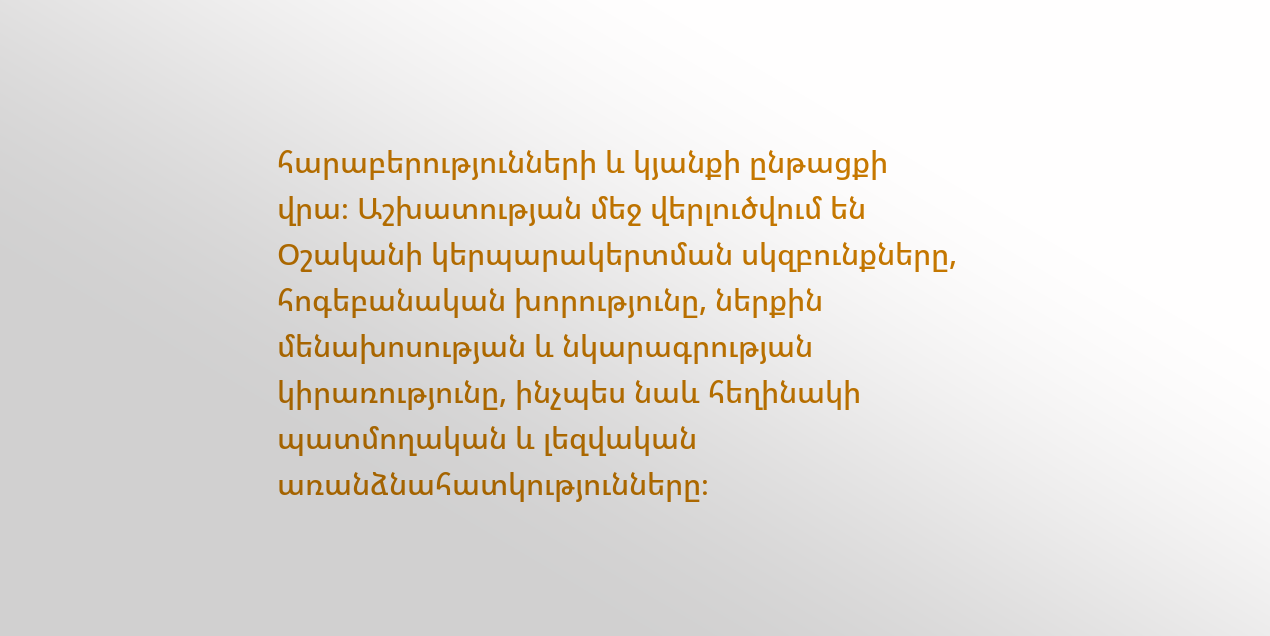հարաբերությունների և կյանքի ընթացքի վրա։ Աշխատության մեջ վերլուծվում են Օշականի կերպարակերտման սկզբունքները, հոգեբանական խորությունը, ներքին մենախոսության և նկարագրության կիրառությունը, ինչպես նաև հեղինակի պատմողական և լեզվական առանձնահատկությունները։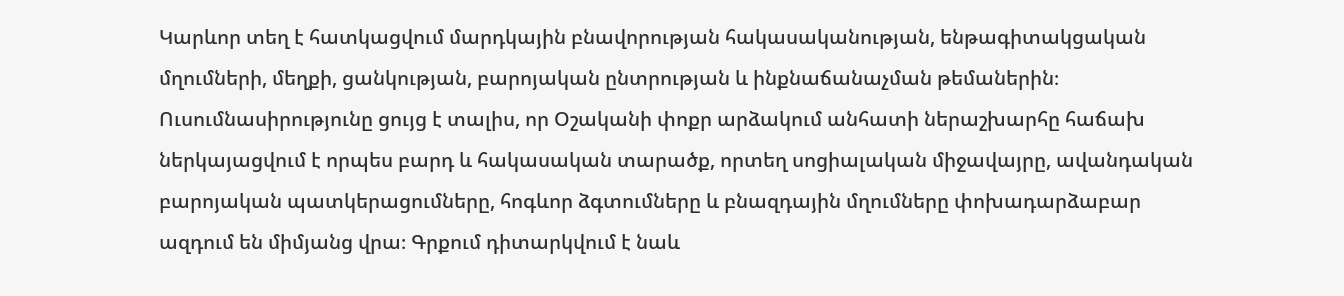Կարևոր տեղ է հատկացվում մարդկային բնավորության հակասականության, ենթագիտակցական մղումների, մեղքի, ցանկության, բարոյական ընտրության և ինքնաճանաչման թեմաներին։ Ուսումնասիրությունը ցույց է տալիս, որ Օշականի փոքր արձակում անհատի ներաշխարհը հաճախ ներկայացվում է որպես բարդ և հակասական տարածք, որտեղ սոցիալական միջավայրը, ավանդական բարոյական պատկերացումները, հոգևոր ձգտումները և բնազդային մղումները փոխադարձաբար ազդում են միմյանց վրա։ Գրքում դիտարկվում է նաև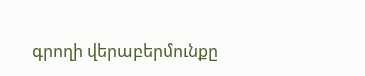գրողի վերաբերմունքը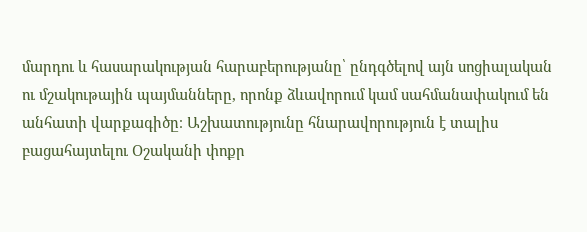մարդու և հասարակության հարաբերությանը՝ ընդգծելով այն սոցիալական ու մշակութային պայմանները, որոնք ձևավորում կամ սահմանափակում են անհատի վարքագիծը։ Աշխատությունը հնարավորություն է տալիս բացահայտելու Օշականի փոքր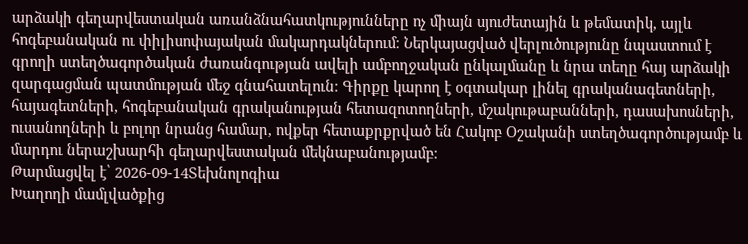արձակի գեղարվեստական առանձնահատկությունները ոչ միայն սյուժետային և թեմատիկ, այլև հոգեբանական ու փիլիսոփայական մակարդակներում։ Ներկայացված վերլուծությունը նպաստում է գրողի ստեղծագործական ժառանգության ավելի ամբողջական ընկալմանը և նրա տեղը հայ արձակի զարգացման պատմության մեջ գնահատելուն։ Գիրքը կարող է օգտակար լինել գրականագետների, հայագետների, հոգեբանական գրականության հետազոտողների, մշակութաբանների, դասախոսների, ուսանողների և բոլոր նրանց համար, ովքեր հետաքրքրված են Հակոբ Օշականի ստեղծագործությամբ և մարդու ներաշխարհի գեղարվեստական մեկնաբանությամբ։
Թարմացվել է՝ 2026-09-14Տեխնոլոգիա
Խաղողի մամլվածքից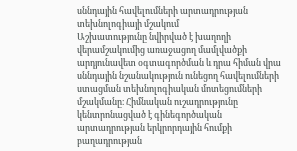սննդային հավելումների արտադրության տեխնոլոգիայի մշակում
Աշխատությունը նվիրված է խաղողի վերամշակումից առաջացող մամլվածքի արդյունավետ օգտագործման և դրա հիման վրա սննդային նշանակություն ունեցող հավելումների ստացման տեխնոլոգիական մոտեցումների մշակմանը։ Հիմնական ուշադրությունը կենտրոնացված է գինեգործական արտադրության երկրորդային հումքի բաղադրության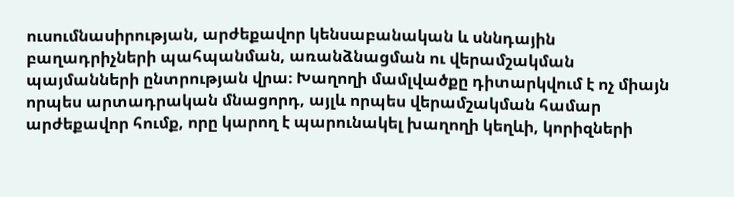ուսումնասիրության, արժեքավոր կենսաբանական և սննդային բաղադրիչների պահպանման, առանձնացման ու վերամշակման պայմանների ընտրության վրա։ Խաղողի մամլվածքը դիտարկվում է ոչ միայն որպես արտադրական մնացորդ, այլև որպես վերամշակման համար արժեքավոր հումք, որը կարող է պարունակել խաղողի կեղևի, կորիզների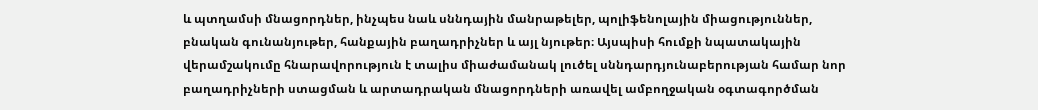և պտղամսի մնացորդներ, ինչպես նաև սննդային մանրաթելեր, պոլիֆենոլային միացություններ, բնական գունանյութեր, հանքային բաղադրիչներ և այլ նյութեր։ Այսպիսի հումքի նպատակային վերամշակումը հնարավորություն է տալիս միաժամանակ լուծել սննդարդյունաբերության համար նոր բաղադրիչների ստացման և արտադրական մնացորդների առավել ամբողջական օգտագործման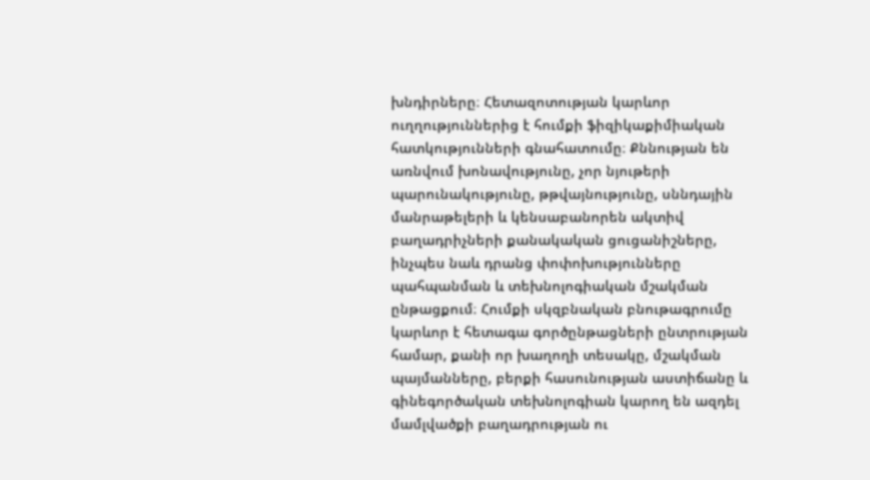խնդիրները։ Հետազոտության կարևոր ուղղություններից է հումքի ֆիզիկաքիմիական հատկությունների գնահատումը։ Քննության են առնվում խոնավությունը, չոր նյութերի պարունակությունը, թթվայնությունը, սննդային մանրաթելերի և կենսաբանորեն ակտիվ բաղադրիչների քանակական ցուցանիշները, ինչպես նաև դրանց փոփոխությունները պահպանման և տեխնոլոգիական մշակման ընթացքում։ Հումքի սկզբնական բնութագրումը կարևոր է հետագա գործընթացների ընտրության համար, քանի որ խաղողի տեսակը, մշակման պայմանները, բերքի հասունության աստիճանը և գինեգործական տեխնոլոգիան կարող են ազդել մամլվածքի բաղադրության ու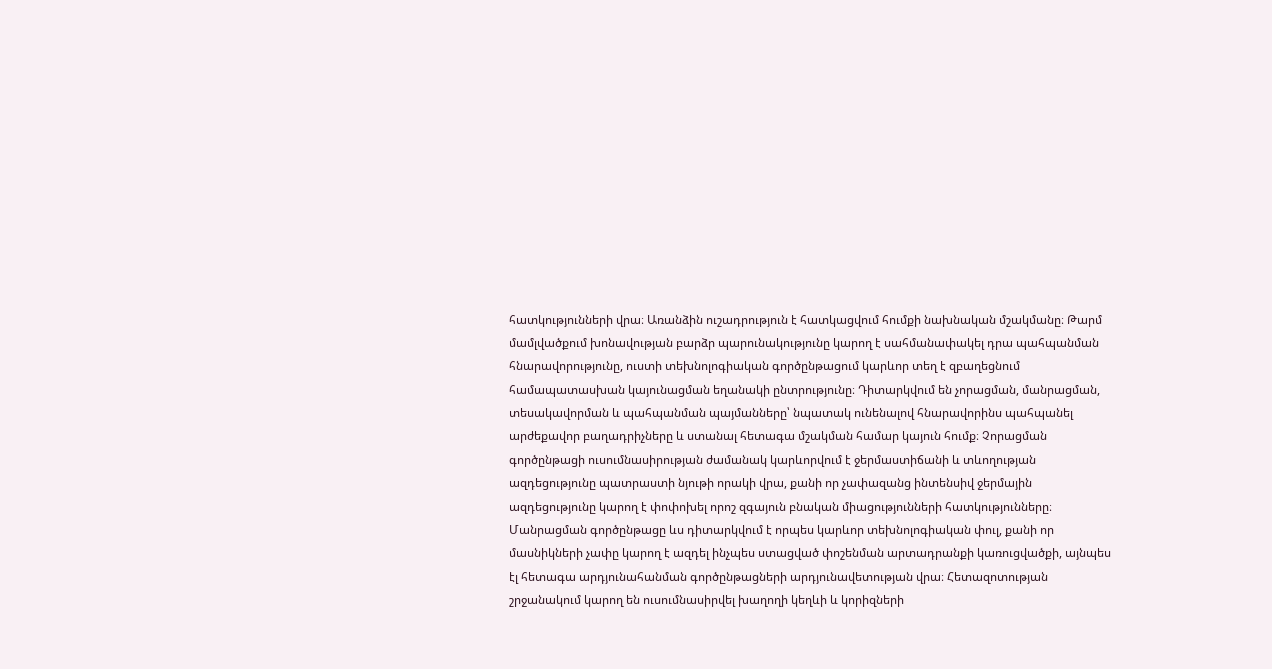հատկությունների վրա։ Առանձին ուշադրություն է հատկացվում հումքի նախնական մշակմանը։ Թարմ մամլվածքում խոնավության բարձր պարունակությունը կարող է սահմանափակել դրա պահպանման հնարավորությունը, ուստի տեխնոլոգիական գործընթացում կարևոր տեղ է զբաղեցնում համապատասխան կայունացման եղանակի ընտրությունը։ Դիտարկվում են չորացման, մանրացման, տեսակավորման և պահպանման պայմանները՝ նպատակ ունենալով հնարավորինս պահպանել արժեքավոր բաղադրիչները և ստանալ հետագա մշակման համար կայուն հումք։ Չորացման գործընթացի ուսումնասիրության ժամանակ կարևորվում է ջերմաստիճանի և տևողության ազդեցությունը պատրաստի նյութի որակի վրա, քանի որ չափազանց ինտենսիվ ջերմային ազդեցությունը կարող է փոփոխել որոշ զգայուն բնական միացությունների հատկությունները։ Մանրացման գործընթացը ևս դիտարկվում է որպես կարևոր տեխնոլոգիական փուլ, քանի որ մասնիկների չափը կարող է ազդել ինչպես ստացված փոշենման արտադրանքի կառուցվածքի, այնպես էլ հետագա արդյունահանման գործընթացների արդյունավետության վրա։ Հետազոտության շրջանակում կարող են ուսումնասիրվել խաղողի կեղևի և կորիզների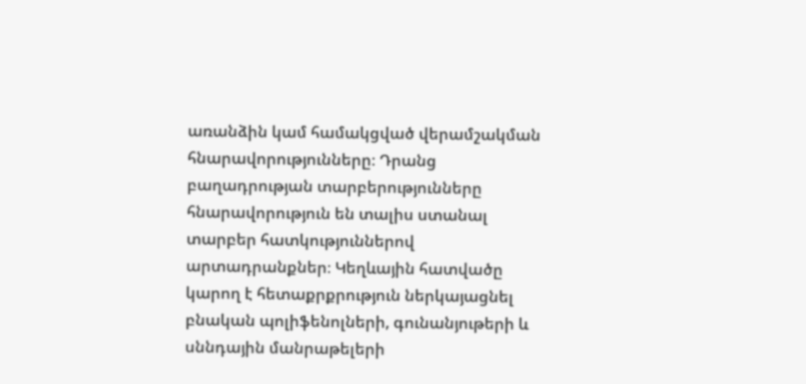առանձին կամ համակցված վերամշակման հնարավորությունները։ Դրանց բաղադրության տարբերությունները հնարավորություն են տալիս ստանալ տարբեր հատկություններով արտադրանքներ։ Կեղևային հատվածը կարող է հետաքրքրություն ներկայացնել բնական պոլիֆենոլների, գունանյութերի և սննդային մանրաթելերի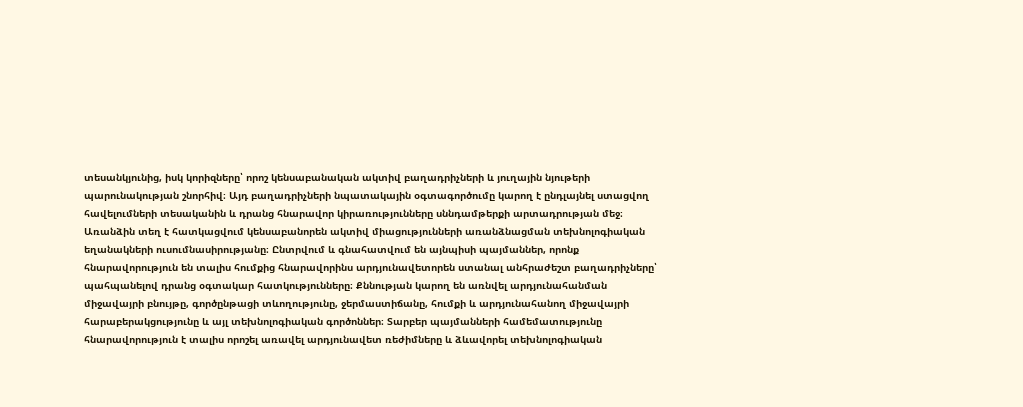տեսանկյունից, իսկ կորիզները՝ որոշ կենսաբանական ակտիվ բաղադրիչների և յուղային նյութերի պարունակության շնորհիվ։ Այդ բաղադրիչների նպատակային օգտագործումը կարող է ընդլայնել ստացվող հավելումների տեսականին և դրանց հնարավոր կիրառությունները սննդամթերքի արտադրության մեջ։ Առանձին տեղ է հատկացվում կենսաբանորեն ակտիվ միացությունների առանձնացման տեխնոլոգիական եղանակների ուսումնասիրությանը։ Ընտրվում և գնահատվում են այնպիսի պայմաններ, որոնք հնարավորություն են տալիս հումքից հնարավորինս արդյունավետորեն ստանալ անհրաժեշտ բաղադրիչները՝ պահպանելով դրանց օգտակար հատկությունները։ Քննության կարող են առնվել արդյունահանման միջավայրի բնույթը, գործընթացի տևողությունը, ջերմաստիճանը, հումքի և արդյունահանող միջավայրի հարաբերակցությունը և այլ տեխնոլոգիական գործոններ։ Տարբեր պայմանների համեմատությունը հնարավորություն է տալիս որոշել առավել արդյունավետ ռեժիմները և ձևավորել տեխնոլոգիական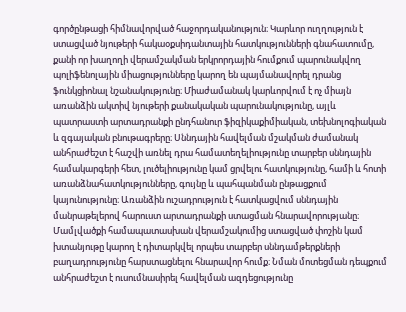գործընթացի հիմնավորված հաջորդականություն։ Կարևոր ուղղություն է ստացված նյութերի հակաօքսիդանտային հատկությունների գնահատումը, քանի որ խաղողի վերամշակման երկրորդային հումքում պարունակվող պոլիֆենոլային միացությունները կարող են պայմանավորել դրանց ֆունկցիոնալ նշանակությունը։ Միաժամանակ կարևորվում է ոչ միայն առանձին ակտիվ նյութերի քանակական պարունակությունը, այլև պատրաստի արտադրանքի ընդհանուր ֆիզիկաքիմիական, տեխնոլոգիական և զգայական բնութագրերը։ Սննդային հավելման մշակման ժամանակ անհրաժեշտ է հաշվի առնել դրա համատեղելիությունը տարբեր սննդային համակարգերի հետ, լուծելիությունը կամ ցրվելու հատկությունը, համի և հոտի առանձնահատկությունները, գույնը և պահպանման ընթացքում կայունությունը։ Առանձին ուշադրություն է հատկացվում սննդային մանրաթելերով հարուստ արտադրանքի ստացման հնարավորությանը։ Մամլվածքի համապատասխան վերամշակումից ստացված փոշին կամ խտանյութը կարող է դիտարկվել որպես տարբեր սննդամթերքների բաղադրությունը հարստացնելու հնարավոր հումք։ Նման մոտեցման դեպքում անհրաժեշտ է ուսումնասիրել հավելման ազդեցությունը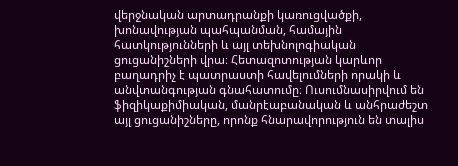վերջնական արտադրանքի կառուցվածքի, խոնավության պահպանման, համային հատկությունների և այլ տեխնոլոգիական ցուցանիշների վրա։ Հետազոտության կարևոր բաղադրիչ է պատրաստի հավելումների որակի և անվտանգության գնահատումը։ Ուսումնասիրվում են ֆիզիկաքիմիական, մանրէաբանական և անհրաժեշտ այլ ցուցանիշները, որոնք հնարավորություն են տալիս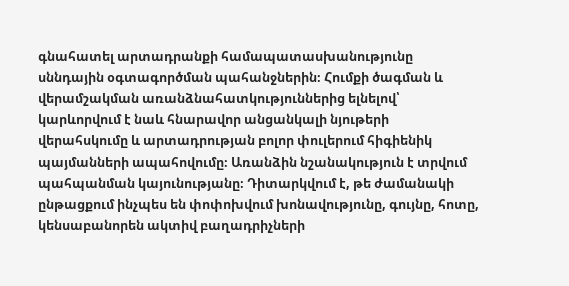գնահատել արտադրանքի համապատասխանությունը սննդային օգտագործման պահանջներին։ Հումքի ծագման և վերամշակման առանձնահատկություններից ելնելով՝ կարևորվում է նաև հնարավոր անցանկալի նյութերի վերահսկումը և արտադրության բոլոր փուլերում հիգիենիկ պայմանների ապահովումը։ Առանձին նշանակություն է տրվում պահպանման կայունությանը։ Դիտարկվում է, թե ժամանակի ընթացքում ինչպես են փոփոխվում խոնավությունը, գույնը, հոտը, կենսաբանորեն ակտիվ բաղադրիչների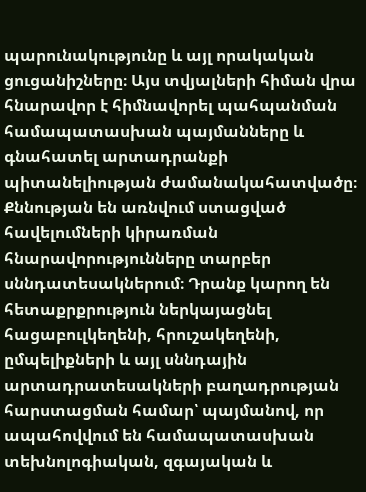պարունակությունը և այլ որակական ցուցանիշները։ Այս տվյալների հիման վրա հնարավոր է հիմնավորել պահպանման համապատասխան պայմանները և գնահատել արտադրանքի պիտանելիության ժամանակահատվածը։ Քննության են առնվում ստացված հավելումների կիրառման հնարավորությունները տարբեր սննդատեսակներում։ Դրանք կարող են հետաքրքրություն ներկայացնել հացաբուլկեղենի, հրուշակեղենի, ըմպելիքների և այլ սննդային արտադրատեսակների բաղադրության հարստացման համար՝ պայմանով, որ ապահովվում են համապատասխան տեխնոլոգիական, զգայական և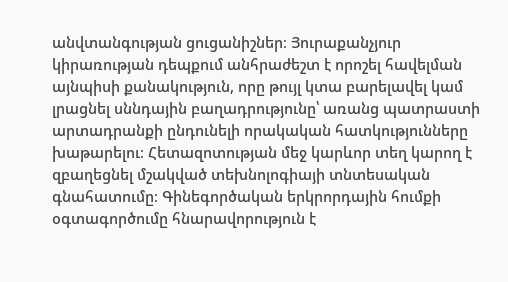անվտանգության ցուցանիշներ։ Յուրաքանչյուր կիրառության դեպքում անհրաժեշտ է որոշել հավելման այնպիսի քանակություն, որը թույլ կտա բարելավել կամ լրացնել սննդային բաղադրությունը՝ առանց պատրաստի արտադրանքի ընդունելի որակական հատկությունները խաթարելու։ Հետազոտության մեջ կարևոր տեղ կարող է զբաղեցնել մշակված տեխնոլոգիայի տնտեսական գնահատումը։ Գինեգործական երկրորդային հումքի օգտագործումը հնարավորություն է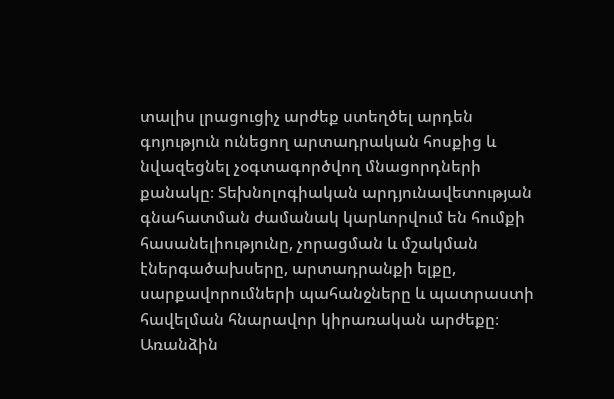տալիս լրացուցիչ արժեք ստեղծել արդեն գոյություն ունեցող արտադրական հոսքից և նվազեցնել չօգտագործվող մնացորդների քանակը։ Տեխնոլոգիական արդյունավետության գնահատման ժամանակ կարևորվում են հումքի հասանելիությունը, չորացման և մշակման էներգածախսերը, արտադրանքի ելքը, սարքավորումների պահանջները և պատրաստի հավելման հնարավոր կիրառական արժեքը։ Առանձին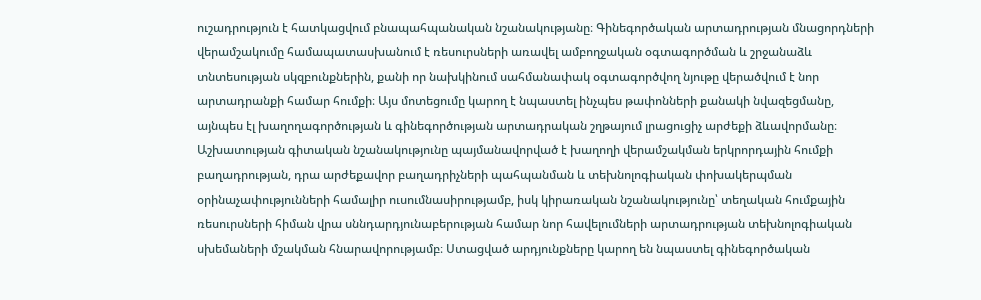ուշադրություն է հատկացվում բնապահպանական նշանակությանը։ Գինեգործական արտադրության մնացորդների վերամշակումը համապատասխանում է ռեսուրսների առավել ամբողջական օգտագործման և շրջանաձև տնտեսության սկզբունքներին, քանի որ նախկինում սահմանափակ օգտագործվող նյութը վերածվում է նոր արտադրանքի համար հումքի։ Այս մոտեցումը կարող է նպաստել ինչպես թափոնների քանակի նվազեցմանը, այնպես էլ խաղողագործության և գինեգործության արտադրական շղթայում լրացուցիչ արժեքի ձևավորմանը։ Աշխատության գիտական նշանակությունը պայմանավորված է խաղողի վերամշակման երկրորդային հումքի բաղադրության, դրա արժեքավոր բաղադրիչների պահպանման և տեխնոլոգիական փոխակերպման օրինաչափությունների համալիր ուսումնասիրությամբ, իսկ կիրառական նշանակությունը՝ տեղական հումքային ռեսուրսների հիման վրա սննդարդյունաբերության համար նոր հավելումների արտադրության տեխնոլոգիական սխեմաների մշակման հնարավորությամբ։ Ստացված արդյունքները կարող են նպաստել գինեգործական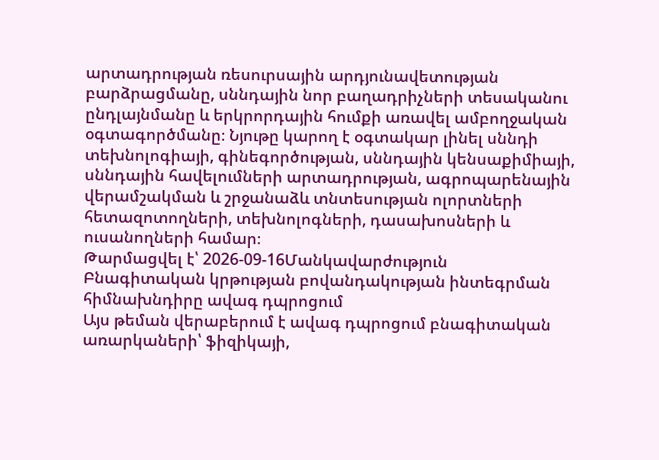արտադրության ռեսուրսային արդյունավետության բարձրացմանը, սննդային նոր բաղադրիչների տեսականու ընդլայնմանը և երկրորդային հումքի առավել ամբողջական օգտագործմանը։ Նյութը կարող է օգտակար լինել սննդի տեխնոլոգիայի, գինեգործության, սննդային կենսաքիմիայի, սննդային հավելումների արտադրության, ագրոպարենային վերամշակման և շրջանաձև տնտեսության ոլորտների հետազոտողների, տեխնոլոգների, դասախոսների և ուսանողների համար։
Թարմացվել է՝ 2026-09-16Մանկավարժություն
Բնագիտական կրթության բովանդակության ինտեգրման հիմնախնդիրը ավագ դպրոցում
Այս թեման վերաբերում է ավագ դպրոցում բնագիտական առարկաների՝ ֆիզիկայի,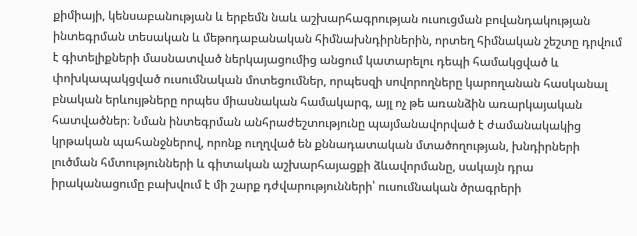քիմիայի, կենսաբանության և երբեմն նաև աշխարհագրության ուսուցման բովանդակության ինտեգրման տեսական և մեթոդաբանական հիմնախնդիրներին, որտեղ հիմնական շեշտը դրվում է գիտելիքների մասնատված ներկայացումից անցում կատարելու դեպի համակցված և փոխկապակցված ուսումնական մոտեցումներ, որպեսզի սովորողները կարողանան հասկանալ բնական երևույթները որպես միասնական համակարգ, այլ ոչ թե առանձին առարկայական հատվածներ։ Նման ինտեգրման անհրաժեշտությունը պայմանավորված է ժամանակակից կրթական պահանջներով, որոնք ուղղված են քննադատական մտածողության, խնդիրների լուծման հմտությունների և գիտական աշխարհայացքի ձևավորմանը, սակայն դրա իրականացումը բախվում է մի շարք դժվարությունների՝ ուսումնական ծրագրերի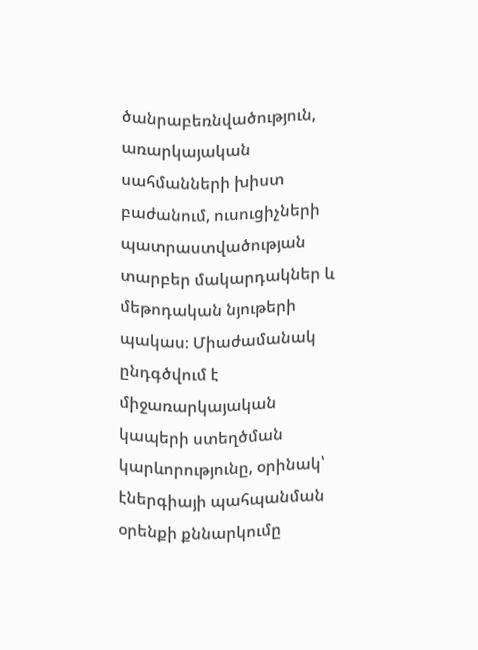ծանրաբեռնվածություն, առարկայական սահմանների խիստ բաժանում, ուսուցիչների պատրաստվածության տարբեր մակարդակներ և մեթոդական նյութերի պակաս։ Միաժամանակ ընդգծվում է միջառարկայական կապերի ստեղծման կարևորությունը, օրինակ՝ էներգիայի պահպանման օրենքի քննարկումը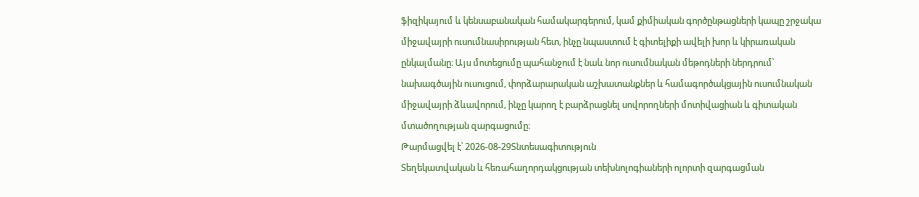ֆիզիկայում և կենսաբանական համակարգերում, կամ քիմիական գործընթացների կապը շրջակա միջավայրի ուսումնասիրության հետ, ինչը նպաստում է գիտելիքի ավելի խոր և կիրառական ընկալմանը։ Այս մոտեցումը պահանջում է նաև նոր ուսումնական մեթոդների ներդրում՝ նախագծային ուսուցում, փորձարարական աշխատանքներ և համագործակցային ուսումնական միջավայրի ձևավորում, ինչը կարող է բարձրացնել սովորողների մոտիվացիան և գիտական մտածողության զարգացումը։
Թարմացվել է՝ 2026-08-29Տնտեսագիտություն
Տեղեկատվական և հեռահաղորդակցության տեխնոլոգիաների ոլորտի զարգացման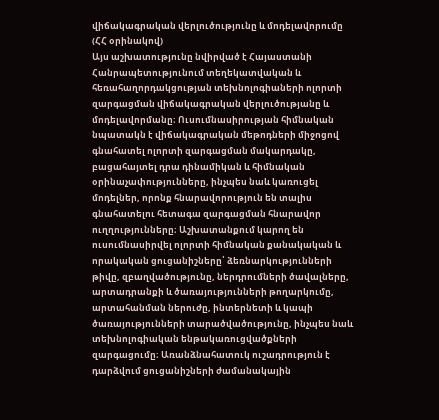վիճակագրական վերլուծությունը և մոդելավորումը (ՀՀ օրինակով)
Այս աշխատությունը նվիրված է Հայաստանի Հանրապետությունում տեղեկատվական և հեռահաղորդակցության տեխնոլոգիաների ոլորտի զարգացման վիճակագրական վերլուծությանը և մոդելավորմանը։ Ուսումնասիրության հիմնական նպատակն է վիճակագրական մեթոդների միջոցով գնահատել ոլորտի զարգացման մակարդակը, բացահայտել դրա դինամիկան և հիմնական օրինաչափությունները, ինչպես նաև կառուցել մոդելներ, որոնք հնարավորություն են տալիս գնահատելու հետագա զարգացման հնարավոր ուղղությունները։ Աշխատանքում կարող են ուսումնասիրվել ոլորտի հիմնական քանակական և որակական ցուցանիշները՝ ձեռնարկությունների թիվը, զբաղվածությունը, ներդրումների ծավալները, արտադրանքի և ծառայությունների թողարկումը, արտահանման ներուժը, ինտերնետի և կապի ծառայությունների տարածվածությունը, ինչպես նաև տեխնոլոգիական ենթակառուցվածքների զարգացումը։ Առանձնահատուկ ուշադրություն է դարձվում ցուցանիշների ժամանակային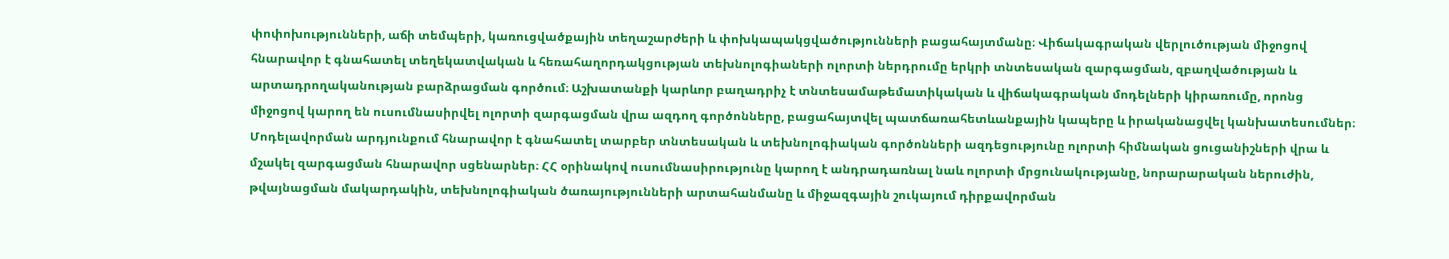փոփոխությունների, աճի տեմպերի, կառուցվածքային տեղաշարժերի և փոխկապակցվածությունների բացահայտմանը։ Վիճակագրական վերլուծության միջոցով հնարավոր է գնահատել տեղեկատվական և հեռահաղորդակցության տեխնոլոգիաների ոլորտի ներդրումը երկրի տնտեսական զարգացման, զբաղվածության և արտադրողականության բարձրացման գործում։ Աշխատանքի կարևոր բաղադրիչ է տնտեսամաթեմատիկական և վիճակագրական մոդելների կիրառումը, որոնց միջոցով կարող են ուսումնասիրվել ոլորտի զարգացման վրա ազդող գործոնները, բացահայտվել պատճառահետևանքային կապերը և իրականացվել կանխատեսումներ։ Մոդելավորման արդյունքում հնարավոր է գնահատել տարբեր տնտեսական և տեխնոլոգիական գործոնների ազդեցությունը ոլորտի հիմնական ցուցանիշների վրա և մշակել զարգացման հնարավոր սցենարներ։ ՀՀ օրինակով ուսումնասիրությունը կարող է անդրադառնալ նաև ոլորտի մրցունակությանը, նորարարական ներուժին, թվայնացման մակարդակին, տեխնոլոգիական ծառայությունների արտահանմանը և միջազգային շուկայում դիրքավորման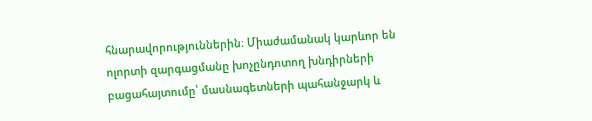հնարավորություններին։ Միաժամանակ կարևոր են ոլորտի զարգացմանը խոչընդոտող խնդիրների բացահայտումը՝ մասնագետների պահանջարկ և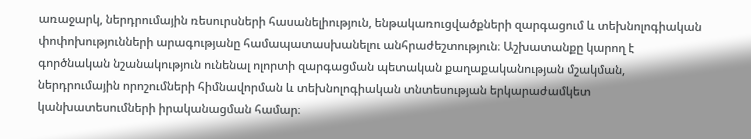առաջարկ, ներդրումային ռեսուրսների հասանելիություն, ենթակառուցվածքների զարգացում և տեխնոլոգիական փոփոխությունների արագությանը համապատասխանելու անհրաժեշտություն։ Աշխատանքը կարող է գործնական նշանակություն ունենալ ոլորտի զարգացման պետական քաղաքականության մշակման, ներդրումային որոշումների հիմնավորման և տեխնոլոգիական տնտեսության երկարաժամկետ կանխատեսումների իրականացման համար։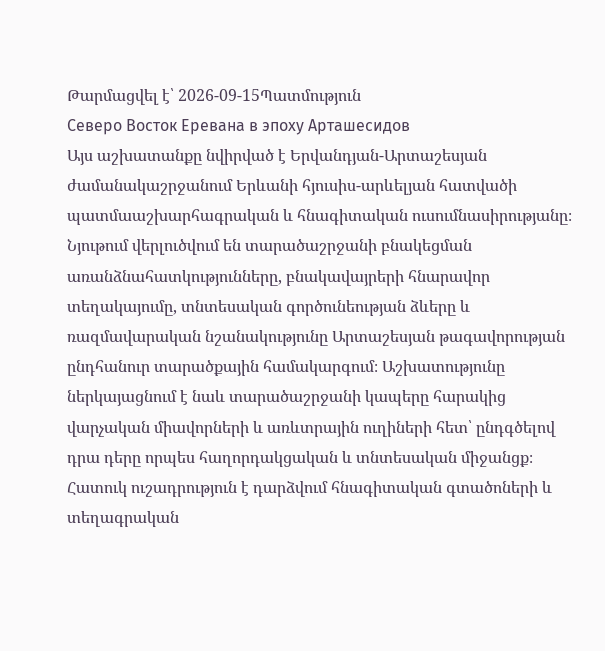Թարմացվել է՝ 2026-09-15Պատմություն
Северо Восток Еревана в эпоху Арташесидов
Այս աշխատանքը նվիրված է Երվանդյան-Արտաշեսյան ժամանակաշրջանում Երևանի հյուսիս-արևելյան հատվածի պատմաաշխարհագրական և հնագիտական ուսումնասիրությանը։ Նյութում վերլուծվում են տարածաշրջանի բնակեցման առանձնահատկությունները, բնակավայրերի հնարավոր տեղակայումը, տնտեսական գործունեության ձևերը և ռազմավարական նշանակությունը Արտաշեսյան թագավորության ընդհանուր տարածքային համակարգում։ Աշխատությունը ներկայացնում է նաև տարածաշրջանի կապերը հարակից վարչական միավորների և առևտրային ուղիների հետ՝ ընդգծելով դրա դերը որպես հաղորդակցական և տնտեսական միջանցք։ Հատուկ ուշադրություն է դարձվում հնագիտական գտածոների և տեղագրական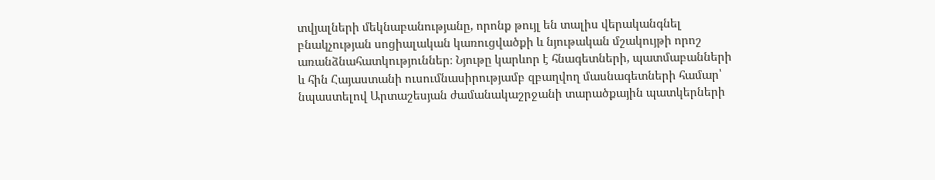տվյալների մեկնաբանությանը, որոնք թույլ են տալիս վերականգնել բնակչության սոցիալական կառուցվածքի և նյութական մշակույթի որոշ առանձնահատկություններ։ Նյութը կարևոր է հնագետների, պատմաբանների և հին Հայաստանի ուսումնասիրությամբ զբաղվող մասնագետների համար՝ նպաստելով Արտաշեսյան ժամանակաշրջանի տարածքային պատկերների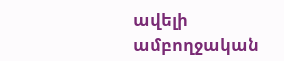ավելի ամբողջական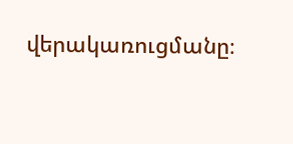վերակառուցմանը։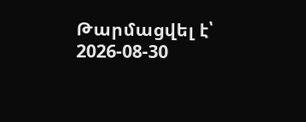Թարմացվել է՝ 2026-08-30